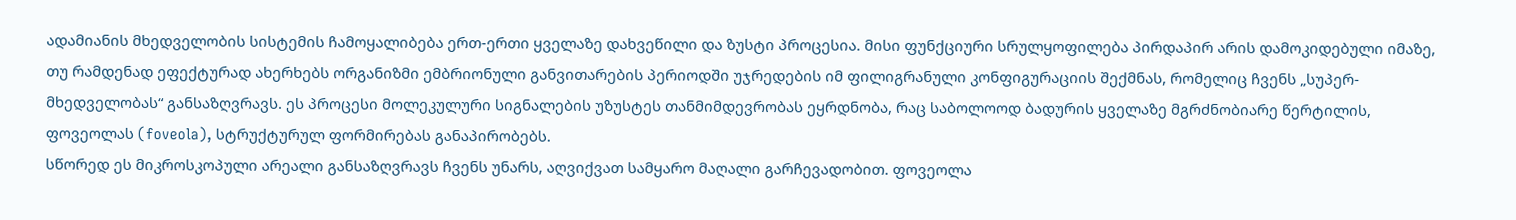ადამიანის მხედველობის სისტემის ჩამოყალიბება ერთ-ერთი ყველაზე დახვეწილი და ზუსტი პროცესია. მისი ფუნქციური სრულყოფილება პირდაპირ არის დამოკიდებული იმაზე, თუ რამდენად ეფექტურად ახერხებს ორგანიზმი ემბრიონული განვითარების პერიოდში უჯრედების იმ ფილიგრანული კონფიგურაციის შექმნას, რომელიც ჩვენს „სუპერ-მხედველობას“ განსაზღვრავს. ეს პროცესი მოლეკულური სიგნალების უზუსტეს თანმიმდევრობას ეყრდნობა, რაც საბოლოოდ ბადურის ყველაზე მგრძნობიარე წერტილის, ფოვეოლას (foveola), სტრუქტურულ ფორმირებას განაპირობებს.
სწორედ ეს მიკროსკოპული არეალი განსაზღვრავს ჩვენს უნარს, აღვიქვათ სამყარო მაღალი გარჩევადობით. ფოვეოლა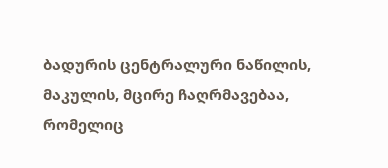ბადურის ცენტრალური ნაწილის, მაკულის, მცირე ჩაღრმავებაა, რომელიც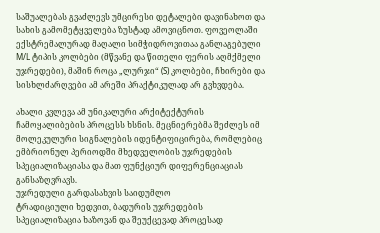საშუალებას გვაძლევს უმცირესი დეტალები დავინახოთ და სახის გამომეტყველება ზუსტად ამოვიცნოთ. ფოვეოლაში ექსტრემალურად მაღალი სიმჭიდროვითაა განლაგებული M/L ტიპის კოლბები (მწვანე და წითელი ფერის აღმქმელი უჯრედები), მაშინ როცა „ლურჯი“ (S) კოლბები, ჩხირები და სისხლძარღვები ამ არეში პრაქტიკულად არ გვხვდება.

ახალი კვლევა ამ უნიკალური არქიტექტურის ჩამოყალიბების პროცესს ხსნის. მეცნიერებმა შეძლეს იმ მოლეკულური სიგნალების იდენტიფიცირება, რომლებიც ემბრიონულ პერიოდში მხედველობის უჯრედების სპეციალიზაციასა და მათ ფუნქციურ დიფერენციაციას განსაზღვრავს.
უჯრედული გარდასახვის საიდუმლო
ტრადიციული ხედვით, ბადურის უჯრედების სპეციალიზაცია ხაზოვან და შეუქცევად პროცესად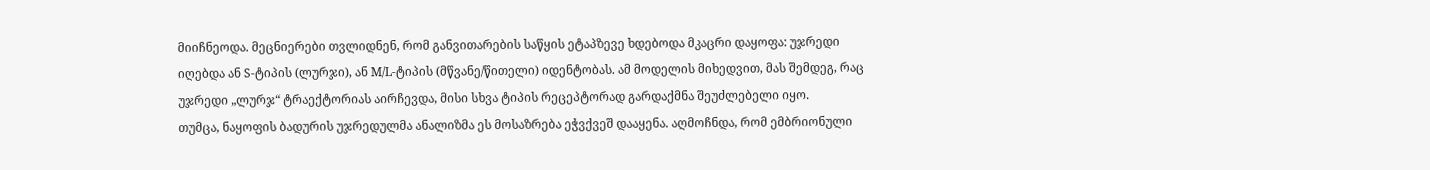მიიჩნეოდა. მეცნიერები თვლიდნენ, რომ განვითარების საწყის ეტაპზევე ხდებოდა მკაცრი დაყოფა: უჯრედი იღებდა ან S-ტიპის (ლურჯი), ან M/L-ტიპის (მწვანე/წითელი) იდენტობას. ამ მოდელის მიხედვით, მას შემდეგ, რაც უჯრედი „ლურჯ“ ტრაექტორიას აირჩევდა, მისი სხვა ტიპის რეცეპტორად გარდაქმნა შეუძლებელი იყო.
თუმცა, ნაყოფის ბადურის უჯრედულმა ანალიზმა ეს მოსაზრება ეჭვქვეშ დააყენა. აღმოჩნდა, რომ ემბრიონული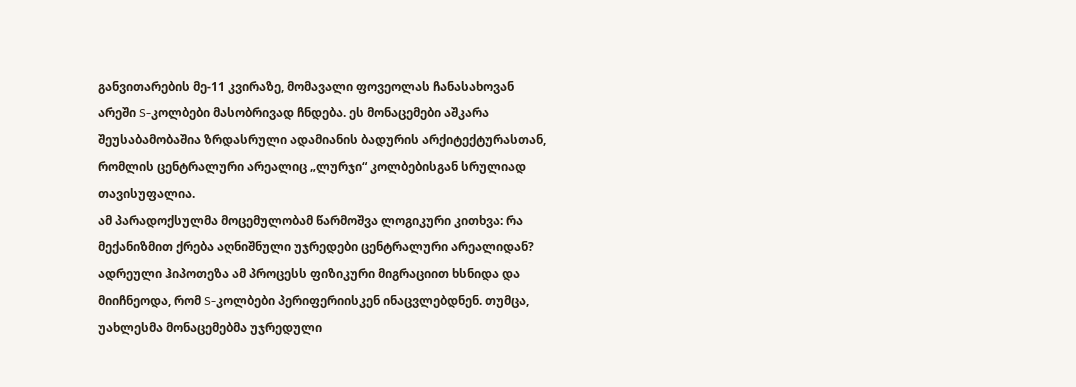განვითარების მე-11 კვირაზე, მომავალი ფოვეოლას ჩანასახოვან არეში S-კოლბები მასობრივად ჩნდება. ეს მონაცემები აშკარა შეუსაბამობაშია ზრდასრული ადამიანის ბადურის არქიტექტურასთან, რომლის ცენტრალური არეალიც „ლურჯი“ კოლბებისგან სრულიად თავისუფალია.
ამ პარადოქსულმა მოცემულობამ წარმოშვა ლოგიკური კითხვა: რა მექანიზმით ქრება აღნიშნული უჯრედები ცენტრალური არეალიდან? ადრეული ჰიპოთეზა ამ პროცესს ფიზიკური მიგრაციით ხსნიდა და მიიჩნეოდა, რომ S-კოლბები პერიფერიისკენ ინაცვლებდნენ. თუმცა, უახლესმა მონაცემებმა უჯრედული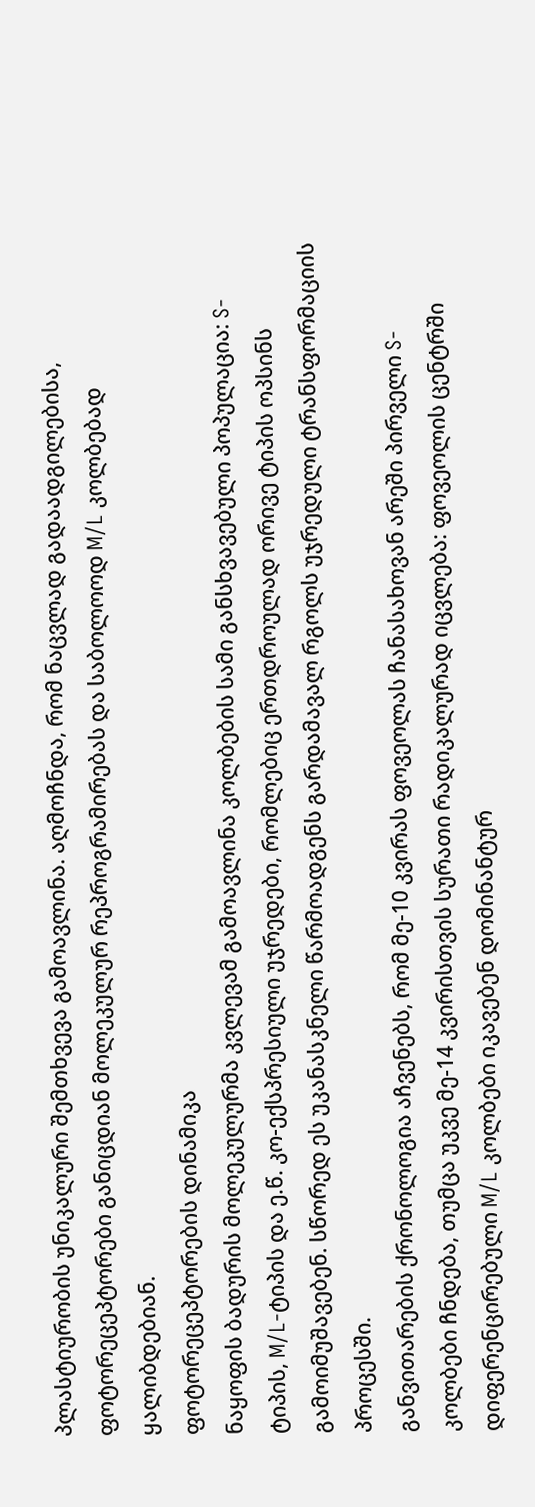პლასტიურობის უნიკალური შემთხვევა გამოავლინა. აღმოჩნდა, რომ ნაცვლად გადაადგილებისა, ფოტორეცეპტორები განიცდიან მოლეკულურ რეპროგრამირებას და საბოლოოდ M/L კოლბებად ყალიბდებიან.
ფოტორეცეპტორების დინამიკა
ნაყოფის ბადურის მოლეკულურმა კვლევამ გამოავლინა კოლბების სამი განსხვავებული პოპულაცია: S-ტიპის, M/L-ტიპის და ე.წ. კო-ექსპრესიული უჯრედები, რომლებიც ერთდროულად ორივე ტიპის ოპსინს გამოიმუშავებენ. სწორედ ეს უკანასკნელი წარმოადგენს გარდამავალ რგოლს უჯრედული ტრანსფორმაციის პროცესში.
განვითარების ქრონოლოგია აჩვენებს, რომ მე-10 კვირას ფოვეოლას ჩანასახოვან არეში პირველი S-კოლბები ჩნდება, თუმცა უკვე მე-14 კვირისთვის სურათი რადიკალურად იცვლება: ფოვეოლის ცენტრში დიფერენცირებული M/L კოლბები იკავებენ დომინანტურ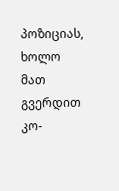პოზიციას, ხოლო მათ გვერდით კო-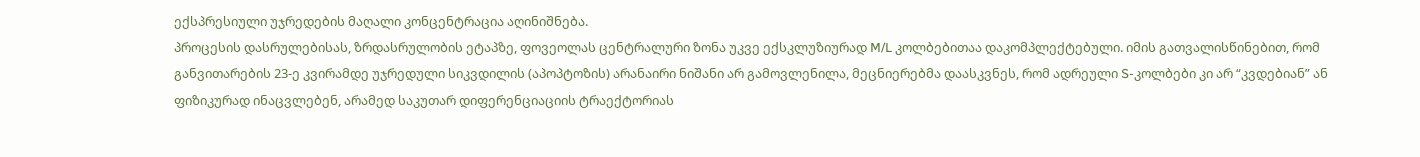ექსპრესიული უჯრედების მაღალი კონცენტრაცია აღინიშნება.
პროცესის დასრულებისას, ზრდასრულობის ეტაპზე, ფოვეოლას ცენტრალური ზონა უკვე ექსკლუზიურად M/L კოლბებითაა დაკომპლექტებული. იმის გათვალისწინებით, რომ განვითარების 23-ე კვირამდე უჯრედული სიკვდილის (აპოპტოზის) არანაირი ნიშანი არ გამოვლენილა, მეცნიერებმა დაასკვნეს, რომ ადრეული S-კოლბები კი არ “კვდებიან” ან ფიზიკურად ინაცვლებენ, არამედ საკუთარ დიფერენციაციის ტრაექტორიას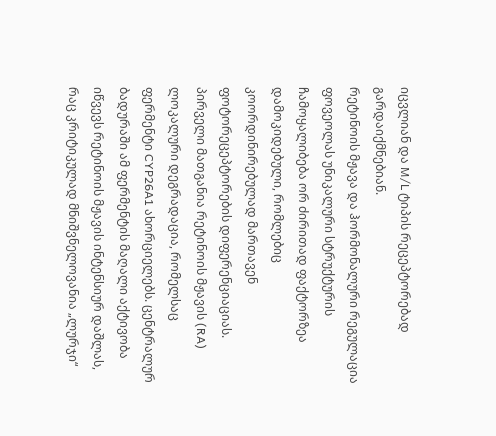იცვლიან და M/L ტიპის რეცეპტორებად გარდაიქმნებიან.
რეტინოის მჟავა და ჰორმონალური რეგულაცია
ფოვეოლას უნიკალური სტრუქტურის ჩამოყალიბება ორ ძირითად ფაქტორზეა დამოკიდებული, რომლებიც კოორდინირებულად მართავენ ფოტორეცეპტორების დიფერენციაციას. პირველი მათგანია რეტინოის მჟავის (RA) ლოკალური დეგრადაცია, რომელსაც ფერმენტი CYP26A1 ახორციელებს. ცენტრალურ ბადურაში ამ ფერმენტის მაღალი აქტივობა იწვევს რეტინოის მჟავის ინტენსიურ დაშლას, რაც კრიტიკულად მნიშვნელოვანია „ლურჯი“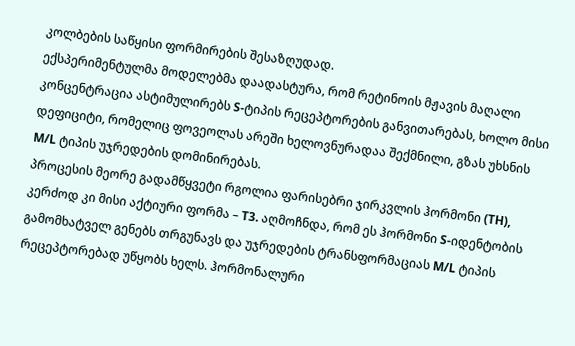კოლბების საწყისი ფორმირების შესაზღუდად.
ექსპერიმენტულმა მოდელებმა დაადასტურა, რომ რეტინოის მჟავის მაღალი კონცენტრაცია ასტიმულირებს S-ტიპის რეცეპტორების განვითარებას, ხოლო მისი დეფიციტი, რომელიც ფოვეოლას არეში ხელოვნურადაა შექმნილი, გზას უხსნის M/L ტიპის უჯრედების დომინირებას.
პროცესის მეორე გადამწყვეტი რგოლია ფარისებრი ჯირკვლის ჰორმონი (TH), კერძოდ კი მისი აქტიური ფორმა – T3. აღმოჩნდა, რომ ეს ჰორმონი S-იდენტობის გამომხატველ გენებს თრგუნავს და უჯრედების ტრანსფორმაციას M/L ტიპის რეცეპტორებად უწყობს ხელს. ჰორმონალური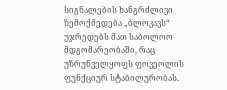სიგნალების ხანგრძლივი ზემოქმედება „ბლოკავს“ უჯრედებს მათ საბოლოო მდგომარეობაში, რაც უზრუნველყოფს ფოვეოლის ფუნქციურ სტაბილურობას.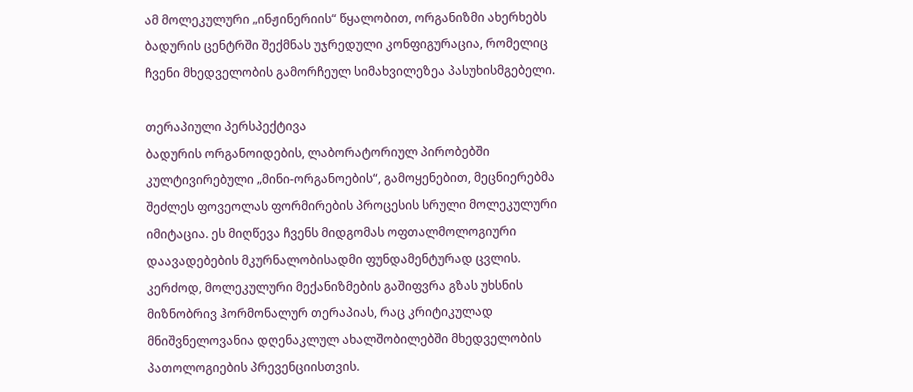ამ მოლეკულური „ინჟინერიის“ წყალობით, ორგანიზმი ახერხებს ბადურის ცენტრში შექმნას უჯრედული კონფიგურაცია, რომელიც ჩვენი მხედველობის გამორჩეულ სიმახვილეზეა პასუხისმგებელი.

თერაპიული პერსპექტივა
ბადურის ორგანოიდების, ლაბორატორიულ პირობებში კულტივირებული „მინი-ორგანოების“, გამოყენებით, მეცნიერებმა შეძლეს ფოვეოლას ფორმირების პროცესის სრული მოლეკულური იმიტაცია. ეს მიღწევა ჩვენს მიდგომას ოფთალმოლოგიური დაავადებების მკურნალობისადმი ფუნდამენტურად ცვლის. კერძოდ, მოლეკულური მექანიზმების გაშიფვრა გზას უხსნის მიზნობრივ ჰორმონალურ თერაპიას, რაც კრიტიკულად მნიშვნელოვანია დღენაკლულ ახალშობილებში მხედველობის პათოლოგიების პრევენციისთვის.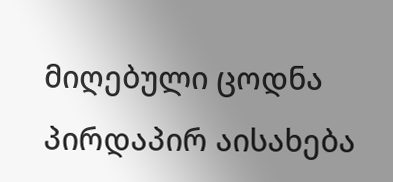მიღებული ცოდნა პირდაპირ აისახება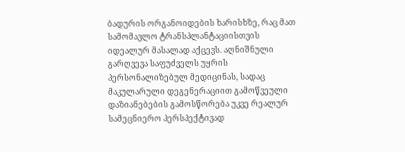ბადურის ორგანოიდების ხარისხზე, რაც მათ სამომავლო ტრანსპლანტაციისთვის იდეალურ მასალად აქცევს. აღნიშნული გარღვევა საფუძველს უყრის პერსონალიზებულ მედიცინას, სადაც მაკულარული დეგენერაციით გამოწვეული დაზიანებების გამოსწორება უკვე რეალურ სამეცნიერო პერსპექტივად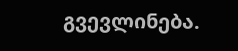გვევლინება.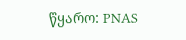წყარო: PNAS